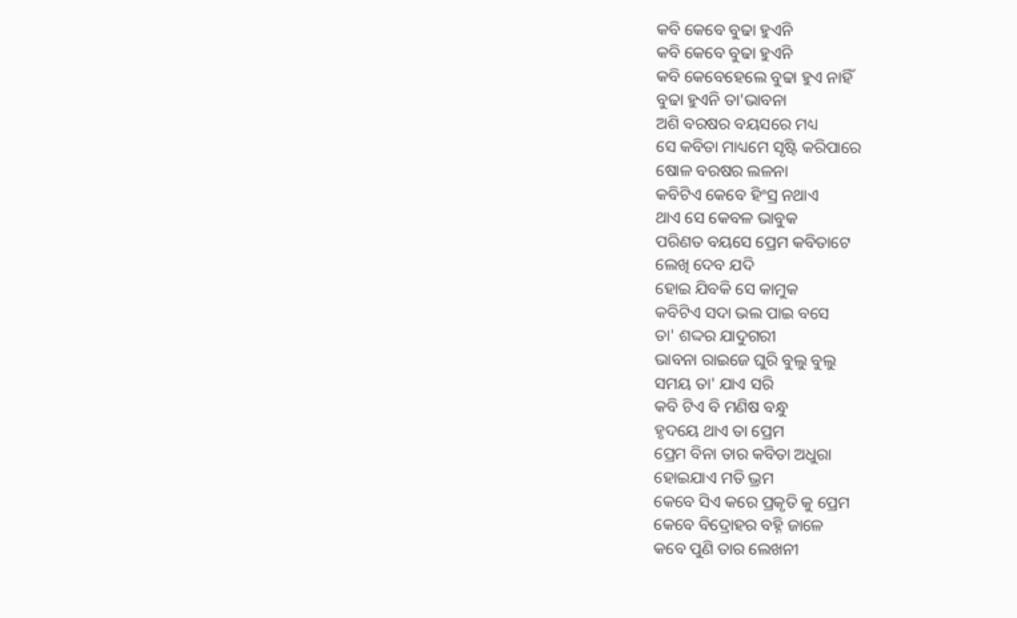କବି କେବେ ବୁଢା ହୁଏନି
କବି କେବେ ବୁଢା ହୁଏନି
କବି କେବେହେଲେ ବୁଢା ହୁଏ ନାହିଁ
ବୁଢା ହୁଏନି ତା'ଭାବନା
ଅଶି ବରଷର ବୟସରେ ମଧ୍ୟ
ସେ କବିତା ମାଧ୍ୟମେ ସୃଷ୍ଟି କରିପାରେ
ଷୋଳ ବରଷର ଲଳନା
କବିଟିଏ କେବେ ହିଂସ୍ର ନଥାଏ
ଥାଏ ସେ କେବଳ ଭାବୁକ
ପରିଣତ ବୟସେ ପ୍ରେମ କବିତାଟେ
ଲେଖି ଦେବ ଯଦି
ହୋଇ ଯିବକି ସେ କାମୁକ
କବିଟିଏ ସଦା ଭଲ ପାଇ ବସେ
ତା' ଶଦ୍ଦର ଯାଦୁଗରୀ
ଭାବନା ରାଇଜେ ଘୁରି ବୁଲୁ ବୁଲୁ
ସମୟ ତା' ଯାଏ ସରି
କବି ଟିଏ ବି ମଣିଷ ବନ୍ଧୁ
ହୃଦୟେ ଥାଏ ତା ପ୍ରେମ
ପ୍ରେମ ବିନା ତାର କବିତା ଅଧୁରା
ହୋଇଯାଏ ମତି ଭ୍ରମ
କେବେ ସିଏ କରେ ପ୍ରକୃତି କୁ ପ୍ରେମ
କେବେ ବିଦ୍ରୋହର ବହ୍ନି ଜାଳେ
କବେ ପୁଣି ତାର ଲେଖନୀ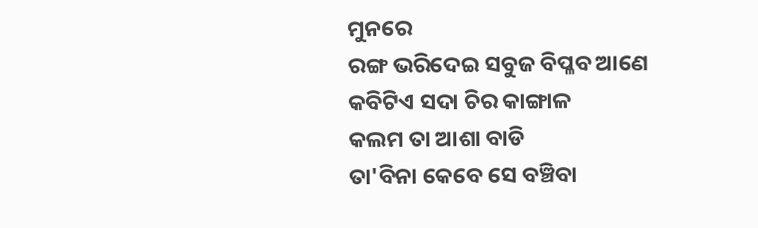ମୁନରେ
ରଙ୍ଗ ଭରିଦେଇ ସବୁଜ ବିପ୍ଳବ ଆଣେ
କବିଟିଏ ସଦା ଚିର କାଙ୍ଗାଳ
କଲମ ତା ଆଶା ବାଡି
ତା'ବିନା କେବେ ସେ ବଞ୍ଚିବା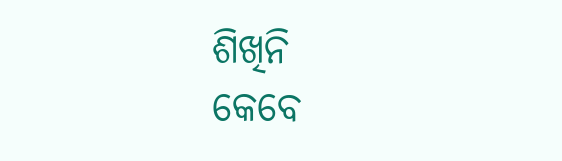ଶିଖିନି
କେବେ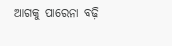ଆଗକୁ ପାରେନା ବଢ଼ି